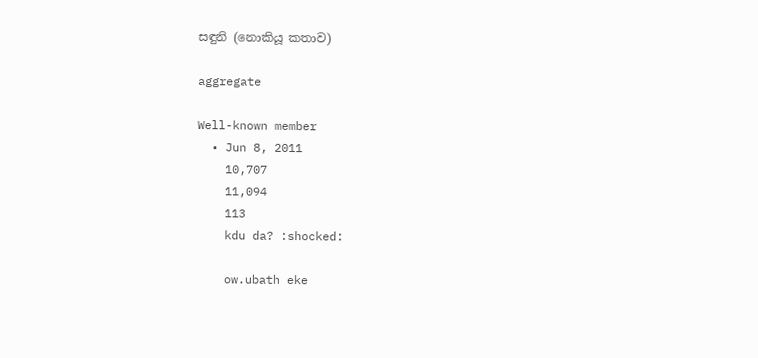සඳුනි (නොකියූ කතාව)

aggregate

Well-known member
  • Jun 8, 2011
    10,707
    11,094
    113
    kdu da? :shocked:

    ow.ubath eke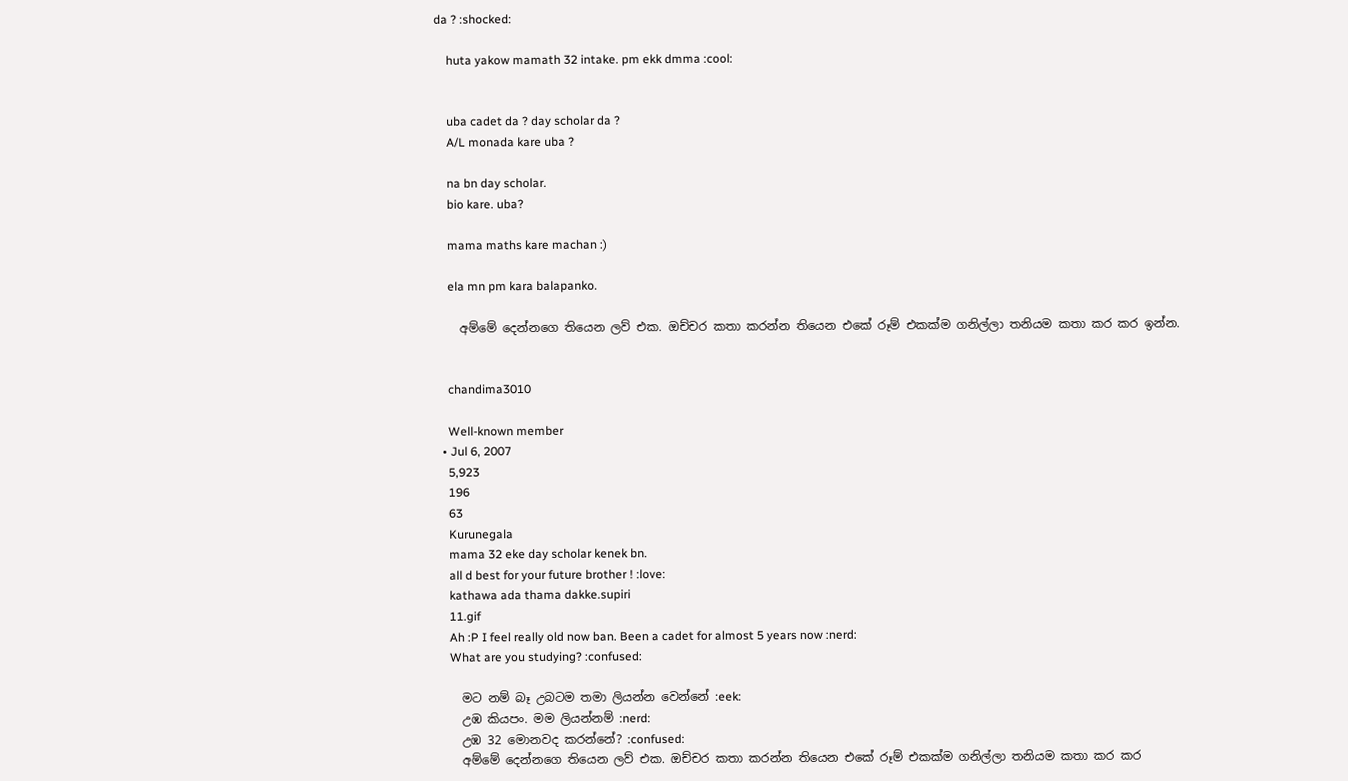da ? :shocked:

    huta yakow mamath 32 intake. pm ekk dmma :cool:


    uba cadet da ? day scholar da ?
    A/L monada kare uba ?

    na bn day scholar.
    bio kare. uba?

    mama maths kare machan :)

    ela mn pm kara balapanko.

    අම්මේ දෙන්නගෙ තියෙන ලව් එක. ඔච්චර කතා කරන්න තියෙන එකේ රූම් එකක්ම ගනිල්ලා තනියම කතා කර කර ඉන්න.


    chandima3010

    Well-known member
  • Jul 6, 2007
    5,923
    196
    63
    Kurunegala
    mama 32 eke day scholar kenek bn.
    all d best for your future brother ! :love:
    kathawa ada thama dakke.supiri
    11.gif
    Ah :P I feel really old now ban. Been a cadet for almost 5 years now :nerd:
    What are you studying? :confused:

    මට නම් බෑ උබටම තමා ලියන්න වෙන්නේ :eek:
    උඹ කියපං. මම ලියන්නම් :nerd:
    උඹ 32 මොනවද කරන්නේ? :confused:
    අම්මේ දෙන්නගෙ තියෙන ලව් එක. ඔච්චර කතා කරන්න තියෙන එකේ රූම් එකක්ම ගනිල්ලා තනියම කතා කර කර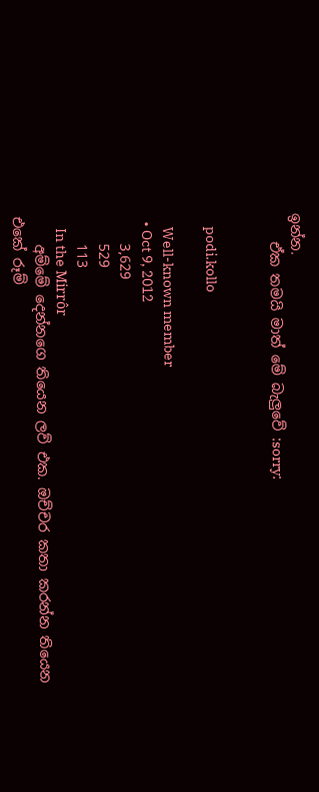ඉන්න.
    ඒක තමයි මාත් මේ බැලුවේ :sorry:


    podi.kollo

    Well-known member
  • Oct 9, 2012
    3,629
    529
    113
    In the Mirrôr
    අම්මේ දෙන්නගෙ තියෙන ලව් එක. ඔච්චර කතා කරන්න තියෙන එකේ රූම්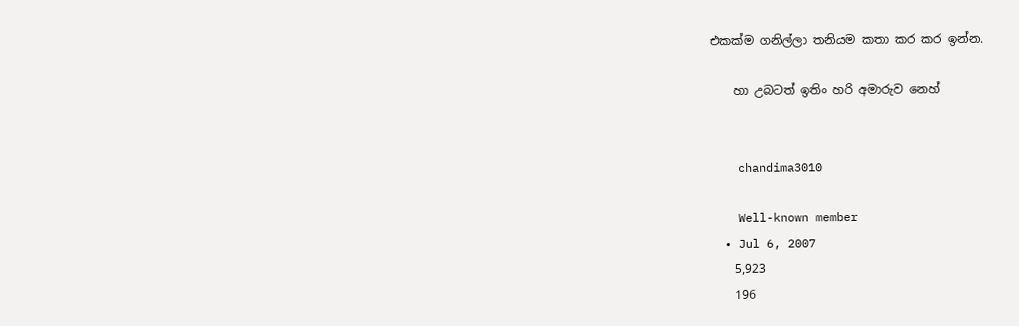එකක්ම ගනිල්ලා තනියම කතා කර කර ඉන්න.

    හා උබටත් ඉතිං හරි අමාරුව නෙහ්


    chandima3010

    Well-known member
  • Jul 6, 2007
    5,923
    196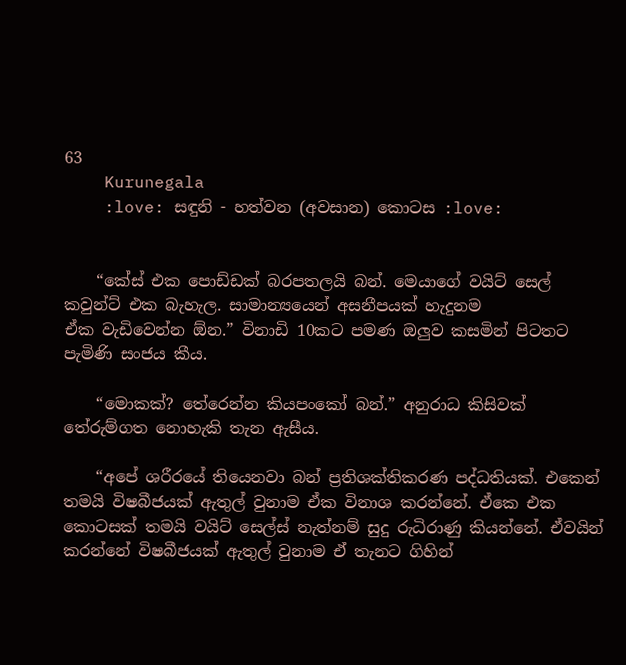63
    Kurunegala
    :love: සඳුනි - හත්වන (අවසාන) කොටස :love:


    “කේස් එක පොඩ්ඩක් බරපතලයි බන්. මෙයාගේ වයිට් සෙල් කවුන්ට් එක බැහැල. සාමාන්‍යයෙන් අසනීපයක් හැදුනම ඒක ‍වැඩිවෙන්න ඕන.” විනාඩි 10කට පමණ ඔලුව කසමින් පිටතට පැමිණි සංජය කීය.

    “මොකක්? තේරෙන්න කියපං‍කෝ බන්.” අනුරාධ කිසිවක් තේරුම්ගත නොහැකි තැන ඇසීය.

    “අපේ ශරීරයේ ‍තියෙනවා බන් ප්‍රතිශක්තිකරණ පද්ධතියක්. එකෙන් තමයි විෂබීජයක් ඇතුල් වුනාම ඒක විනාශ කරන්නේ. ඒකෙ එක කොටසක් තමයි වයිට් සෙල්ස් නැත්නම් සුදු රුධිරාණු කියන්නේ. ඒවයින් කරන්නේ විෂබීජයක් ඇතුල් වුනාම එ‍් තැනට ගිහින්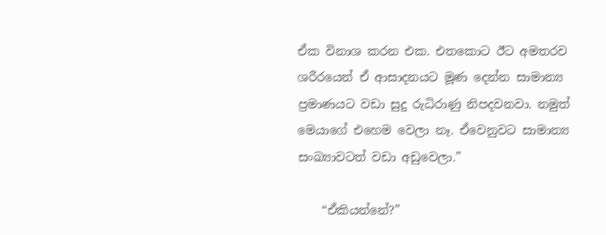ඒක විනාශ කරන එක. එතකොට ඊට අමතරව ශරීරයෙන් ඒ ආසාදනයට මූණ දෙන්න සාමාන්‍ය ප්‍රමාණයට වඩා සුදු රුධිරාණු නිපදවනවා. නමුත් මෙයාගේ එහෙම වෙලා නෑ. ඒවෙනුවට සාමාන්‍ය සංඛ්‍යාවටත් වඩා අඩුවෙලා.”

    “ඒ‍කියන්නේ?”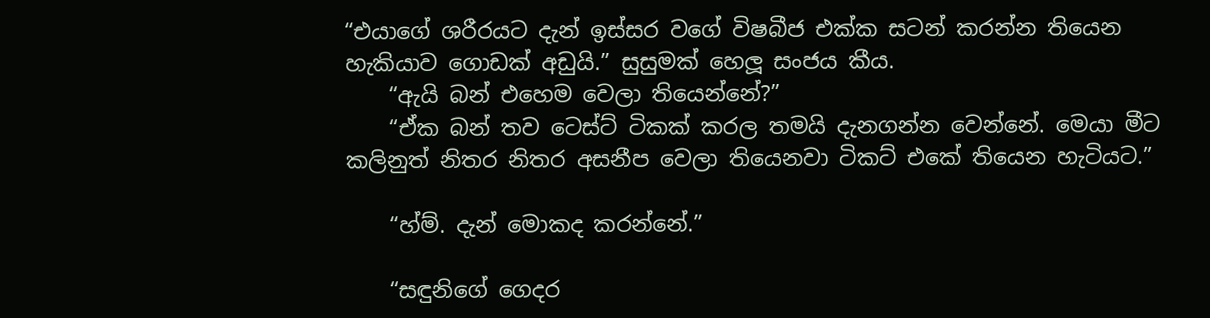“එයාගේ ශරීරයට දැන් ඉස්සර වගේ විෂබීජ එක්ක සටන් කරන්න තියෙන හැකියාව ගොඩක් අඩුයි.” සුසුමක් හෙලූ සංජය කීය.
    “ඇයි බන් එහෙම වෙලා ‍තියෙන්නේ?”
    “ඒක බන් තව ටෙස්ට් ටිකක් කරල තමයි දැනගන්න වෙන්නේ. මෙයා මීට කලිනුත් නිතර නිතර අසනීප වෙලා තියෙනවා ටිකට් එකේ තියෙන හැටියට.”

    “හ්ම්. දැන් මොකද කරන්නේ.”

    “සඳුනිගේ ගෙදර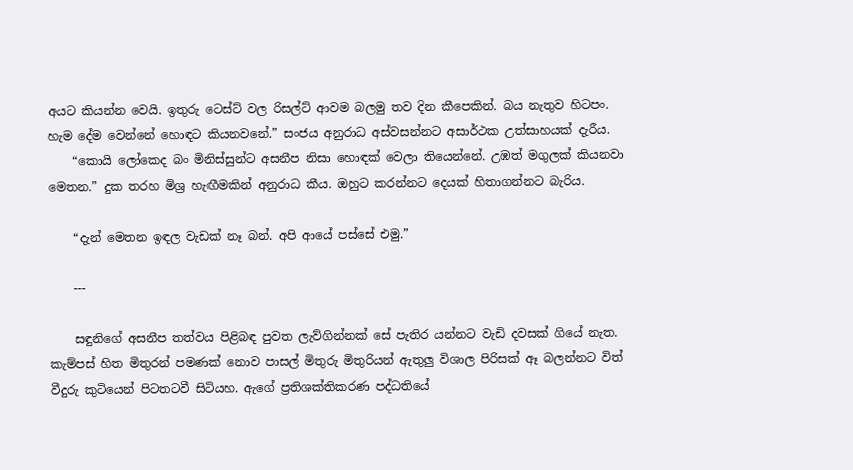අයට කියන්න වෙයි. ඉතුරු ටෙස්ට් වල රිසල්ට් ආවම බලමු තව දින කීපෙකින්. බය නැතුව හිටපං. හැම දේම වෙන්නේ හොඳට කියනවනේ.” සංජය අනුරාධ අස්වසන්නට අසාර්ථක උත්සාහයක් දැරීය.
    “කොයි ලෝකෙද බං මිනිස්සුන්ට අසනීප නිසා හොඳක් වෙලා තියෙන්නේ. උඹත් මගුලක් කියනවා මෙතන.” දුක තරහ මිශ්‍ර හැඟීමකින් අනුරාධ කීය. ඔහුට කරන්නට දෙයක් හිතාගන්නට බැරිය.

    “දැන් මෙතන ඉඳල වැඩක් නෑ බන්. අපි ආයේ පස්සේ එමු.”

    ---

    සඳුනිගේ අසනීප තත්වය පිළිබඳ පුවත ලැව්ගින්නක් සේ ‍පැතිර යන්නට වැඩි දවසක් ගියේ නැත. කැම්පස් හිත මිතුරන් පමණක් නොව පාසල් මිතුරු මිතුරියන් ඇතුලු විශාල පිරිසක් ඈ බලන්නට විත් වීදුරු කුටියෙන් පිටතටවී සිටියහ. ඇගේ ප්‍රතිශක්තිකරණ පද්ධතියේ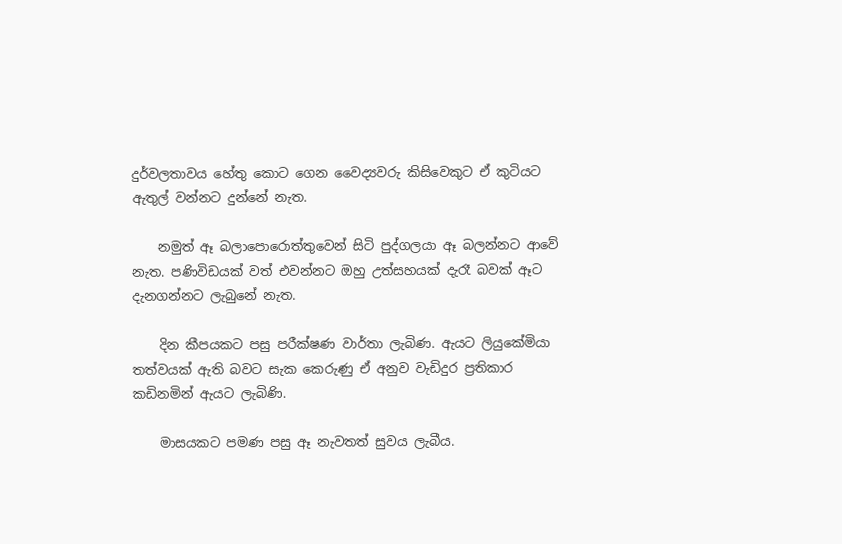දුර්වලතාවය ‍හේතු කොට ගෙන වෛද්‍යවරු කිසිවෙකු‍ට ඒ කුටියට ඇතුල් වන්නට දුන්නේ නැත.

    නමුත් ඈ බලාපොරොත්තුවෙන් සිටි පුද්ගලයා ඈ බලන්නට ආවේ නැත. පණිවිඩයක් වත් ‍එවන්නට ඔහු උත්සහයක් දැරෑ බවක් ඈට දැනගන්නට ලැබුනේ නැත.

    දින කීපයකට පසු පරීක්ෂණ වාර්තා ලැබිණ. ඇයට ලියුකේමියා තත්වයක් ඇති බවට සැක කෙරුණු ඒ අනුව වැඩිදුර ප්‍රතිකාර කඩිනමින් ඇයට ලැබිණි.

    මාසයකට පමණ පසු ඈ නැවතත් සුවය ලැබීය.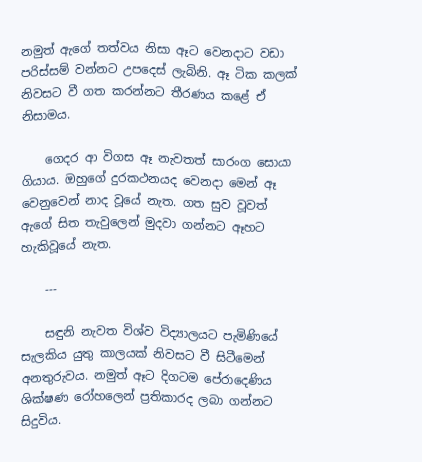නමුත් ඇගේ තත්වය නිසා ඈට වෙනදාට වඩා පරිස්සම් වන්නට උපදෙස් ලැබිනි. ඈ ටික කලක් නිවසට වී ගත කරන්නට තීරණය කළේ ඒ නිසාමය.

    ගෙදර ආ විගස ඈ නැවතත් සාරංග සොයා ගියාය. ඔහුගේ දුරකථනයද වෙනදා මෙන් ඈ වෙනුවෙන් නාද වූයේ නැත. ගත සුව වූවත් ඇගේ සිත තැවුලෙන් මුදවා ගන්නට ඈහට හැකිවූ‍යේ නැත.

    ---

    සඳුනි නැවත විශ්ව විද්‍යාලයට පැමිණියේ සැලකිය යුතු කාලයක් නිවසට වී සිටීමෙන් අනතුරුවය. නමුත් ඈට දිගටම පේරාදෙණිය ශික්ෂණ රෝහලෙන් ප්‍රතිකාරද ලබා ගන්නට සිදුවිය.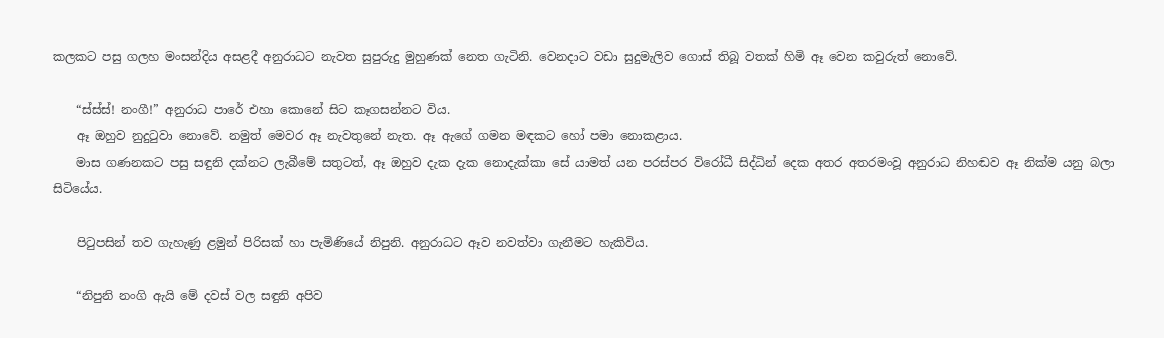කලකට පසු ගලහ මංසන්දිය අසළදී අනුරාධට නැවත සුපුරුදු මුහුණක් නෙත ගැටිනි. වෙනදාට වඩා සුදුමැලිව ගොස් තිබූ වතක් හිමි ඈ වෙන කවුරුත් නොවේ.

    “ස්ස්ස්! නංගී!” අනුරාධ පාරේ එහා කොනේ සිට කෑගසන්නට විය.
    ඈ ඔහුව නුදුටුවා නොවේ. නමුත් මෙවර ඈ නැවතුනේ නැත. ඈ ඇගේ ගමන මඳකට හෝ පමා නොකළාය.
    මාස ගණනකට පසු සඳුනි දක්නට ලැබීමේ සතුටත්, ඈ ඔහුව දැක දැක නොදැක්කා සේ යාමත් යන පරස්පර විරෝධී සිද්ධින් දෙක අතර අතරමංවූ අනුරාධ නිහඬව ඈ නික්ම යනු බලා සිටියේය.

    පිටුපසින් තව ගැහැණු ළමුන් පිරිසක් හා පැමිණියේ නිපුනි. අනුරාධට ඈව නවත්වා ගැනීමට හැකිවිය.

    “නිපුනි නංගි ඇයි මේ දවස් වල සඳුනි අපිව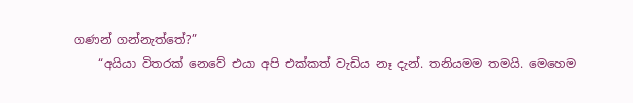ගණන් ගන්නැත්තේ?”
    “අයියා විතරක් නෙවේ එයා අපි එක්කත් වැඩිය නෑ දැන්. තනියමම තමයි. මෙහෙම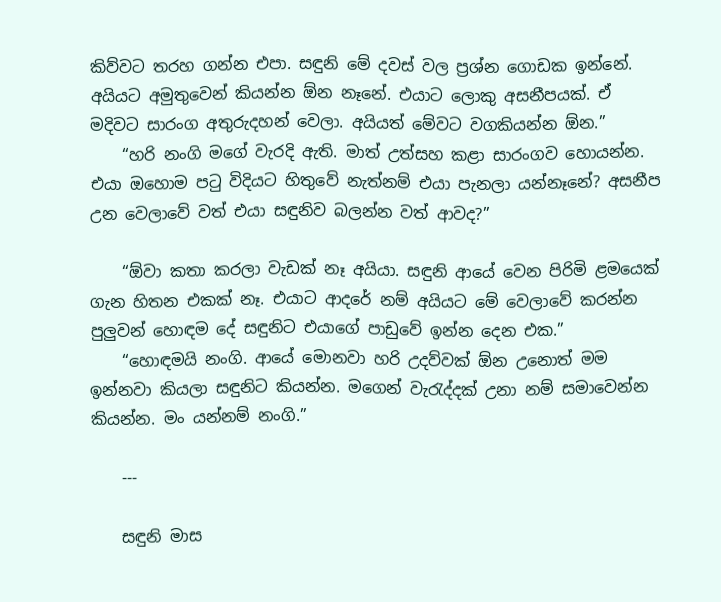කිව්වට තරහ ගන්න එපා. සඳුනි මේ දවස් වල ප්‍රශ්න ගොඩක ඉන්නේ. අයියට අමුතුවෙන් කියන්න ඕන නෑනේ. එයා‍ට ලොකු අසනීපයක්. ඒ මදිවට සාරංග අතුරුදහන් වෙලා. අයියත් මේවට වගකියන්න ඕන.”
    “හරි නංගි මගේ වැරදි ඇති. මාත් උත්සහ කළා සාරංගව හොයන්න. එයා ඔහොම පටු විදියට හිතුවේ නැත්නම් එයා පැනලා යන්නෑනේ? අසනීප උ‍න වෙලාවේ වත් එයා සඳුනිව බලන්න වත් ආවද?”

    “ඕවා කතා කරලා වැඩක් නෑ අයියා. සඳුනි ආයේ වෙන පිරිමි ළමයෙක් ගැන හිතන එකක් නෑ. එයාට ආදරේ නම් අයියට මේ වෙලාවේ කරන්න පුලුවන් හොඳම දේ සඳුනිට එයාගේ පාඩුවේ ඉන්න දෙන එක.”
    “හොඳමයි නංගි. ආයේ මොනවා හරි උදව්වක් ඕන උනොත් මම ඉන්නවා කියලා සඳුනිට කියන්න. මගෙන් වැරැද්දක් උනා නම් සමාවෙන්න කියන්න. මං යන්නම් නංගි.”

    ---

    සඳුනි මාස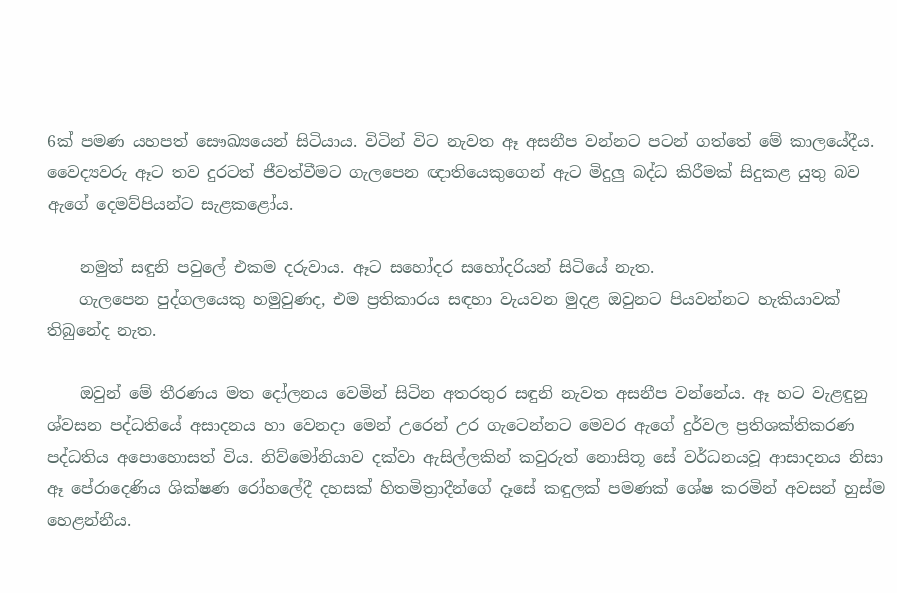6ක් පමණ යහපත් සෞඛ්‍යයෙන් සිටියාය. විටින් විට නැවත ඈ අසනීප වන්නට පටන් ගත්තේ මේ කා‍ලයේදීය. වෛද්‍යවරු ඈට තව දුරටත් ජීවත්වීමට ගැලපෙන ඥාතියෙකුගෙන් ඇට මිදුලු බද්ධ කිරීමක් සිදුකළ යුතු බව ඇගේ දෙමව්පියන්ට සැළකළෝය.

    නමුත් සඳුනි පවුලේ එකම දරුවාය. ඈට සහෝදර සහෝදරියන් සිටියේ නැත.
    ගැලපෙන පුද්ග‍‍ලයෙකු හමුවුණද, එම ප්‍රතිකාරය සඳහා වැයවන මුදළ ඔවුනට පියවන්නට හැකියාවක් තිබුනේද නැත.

    ඔවුන් මේ තීරණය මත දෝලනය වෙමින් සිටින අතරතුර සඳුනි නැවත අසනීප වන්නේය. ඈ හට වැළඳුනු ශ්වසන පද්ධතියේ අසාදනය හා වෙනදා මෙන් උරෙන් උර ගැටෙන්නට මෙවර ඇගේ දුර්වල ප්‍රතිශක්තිකරණ පද්ධතිය අපො‍හොසත් විය. නිව්මෝනියාව දක්වා ඇසිල්ලකින් කවුරුත් නොසිතූ සේ වර්ධනයවූ ආසාදනය නිසා ඈ‍ පේරාදෙණිය ශික්ෂණ රෝහලේදී දහසක් හිතමිත්‍රාදීන්ගේ දෑසේ කඳුලක් පමණක්‍‍ ශේෂ කරමින් අවසන් හුස්ම හෙළන්නීය.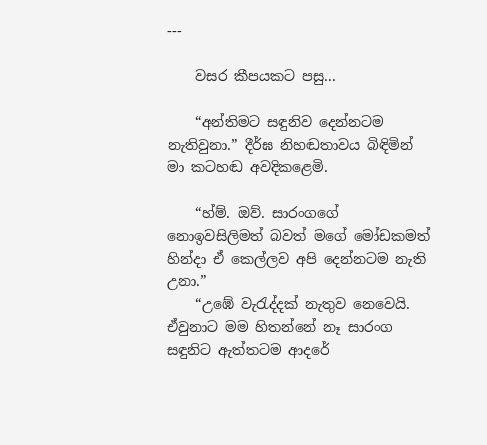---

    වසර කීපයකට පසු...

    “අන්තිමට සඳුනිව දෙන්නටම නැතිවුනා.” දීර්ඝ නිහඬතාවය බිඳිමින් මා කටහඬ අවදිකළෙමි.

    “හ්ම්. ඔව්. සාරංගගේ නොඉවසිලිමත් බවත් මගේ මෝඩකමත් හින්දා ‍ඒ කෙල්ලව අපි දෙන්නටම නැති උනා.”
    “උඹේ වැරැද්දක් නැතුව නෙවෙයි. ඒවුනාට මම හිතන්නේ නෑ සාරංග සඳුනිට ඇත්තටම ආදරේ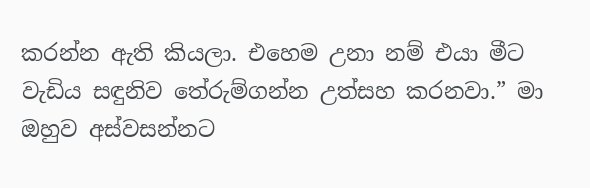කරන්න ඇති කියලා. එහෙම උනා නම් එයා මීට වැඩිය සඳුනිව තේරුම්ගන්න උත්සහ කරනවා.” මා ඔහුව අස්වසන්නට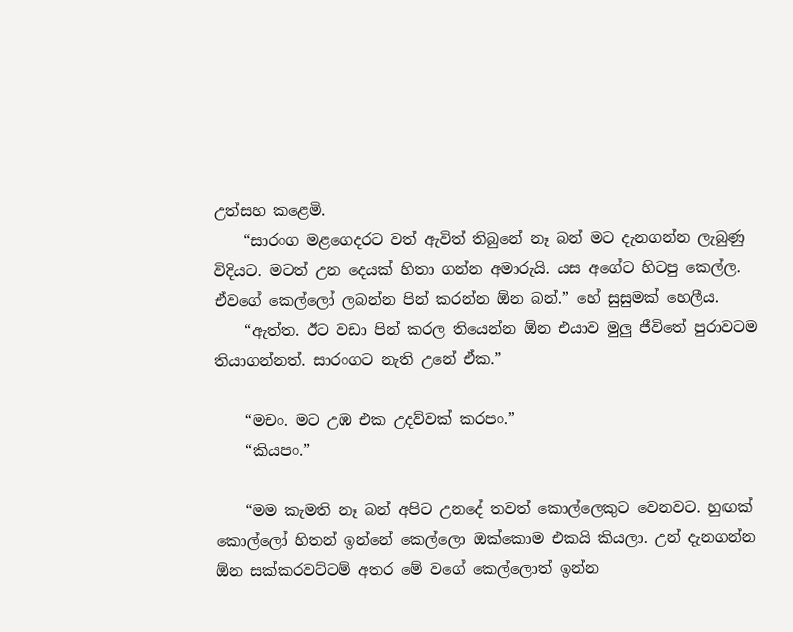උත්සහ කළෙමි.
    “සාරංග මළගෙදරට වත් ඇවිත් තිබුනේ නෑ බන් මට දැනගන්න ලැබුණු විදියට. මටත් උන දෙයක් හිතා ගන්න අමාරුයි. යස අගේට හිටපු කෙල්ල. ඒවගේ කෙල්ලෝ ලබන්න පින් කරන්න ඕන බන්.” හේ සුසුමක් හෙලීය.
    “ඇත්ත. ඊට වඩා පින් කරල තියෙන්න ඕන එයාව මුලු ජීවිතේ පුරාවටම තියාගන්නත්. සාරංගට නැති උනේ ඒක.”

    “මචං. මට උඹ එක උදව්වක් කරපං.”
    “කියපං.”

    “මම කැමති නෑ බන් අපිට උනදේ තවත් කොල්ලෙකුට වෙනවට. හුඟක් කොල්ලෝ හිතන් ඉන්නේ කෙල්ලො ඔක්කොම එකයි කියලා. උන් දැනගන්න ඕන සක්කරවට්ටම් අතර මේ වගේ කෙල්ලොත් ඉන්න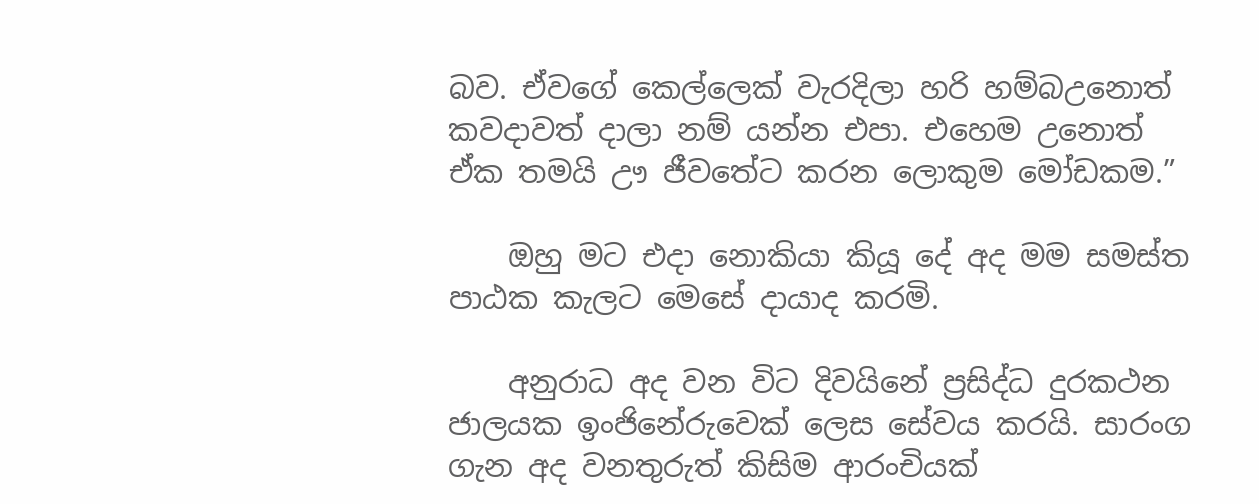බව. ඒවගේ කෙල්ලෙක් වැරදිලා හරි හම්බඋනොත් කවදාවත් දාලා නම් යන්න එපා. එහෙම උනොත් ඒක තමයි ඌ ජීව‍තේට කරන ලොකුම මෝඩකම.”

    ඔහු මට එදා නොකියා කියූ දේ අද මම සමස්ත පාඨක කැලට මෙසේ දායාද කරමි.

    අනුරාධ අද වන විට දිවයිනේ ප්‍රසිද්ධ දුරකථන ජාලයක ඉංජිනේරුවෙක් ලෙස සේවය කරයි. සාරංග ගැන අද වනතුරුත් කිසිම ආරංචියක්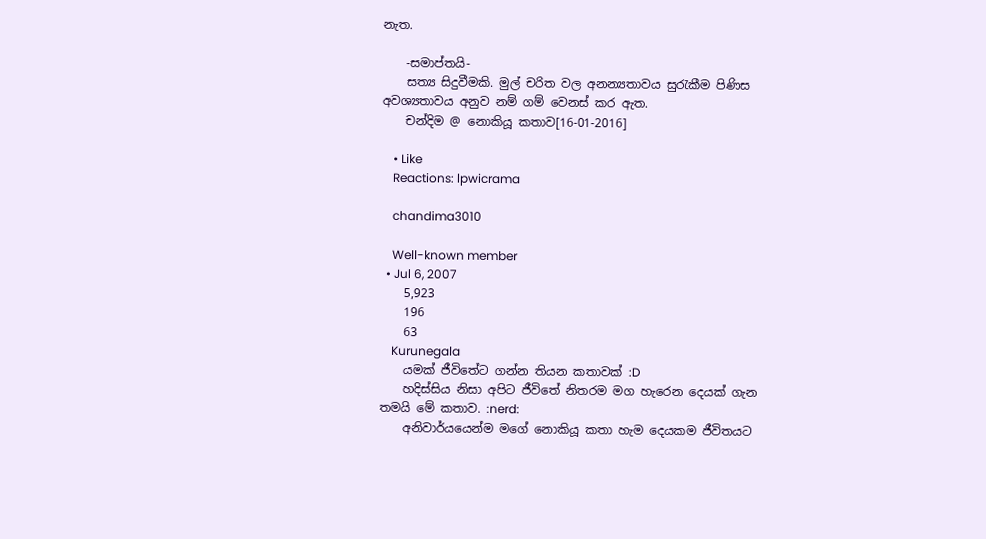නැත.

    -සමාප්තයි-
    සත්‍ය සිදුවීමකි. මුල් චරිත වල අනන්‍යතාවය සුරැකීම පිණිස අවශ්‍යතාවය අනුව නම් ගම් වෙනස් කර ඇත.
    චන්දිම @ නොකියූ කතාව[16-01-2016]

    • Like
    Reactions: lpwicrama

    chandima3010

    Well-known member
  • Jul 6, 2007
    5,923
    196
    63
    Kurunegala
    යමක් ජීවිතේට ගන්න තියන කතාවක් :D
    හදිස්සිය නිසා අපිට ජීවිතේ නිතරම මග හැරෙන දෙයක් ගැන තමයි මේ කතාව. :nerd:
    අනිවාර්යයෙන්ම මගේ නොකියූ කතා හැම දෙයකම ජීවිතයට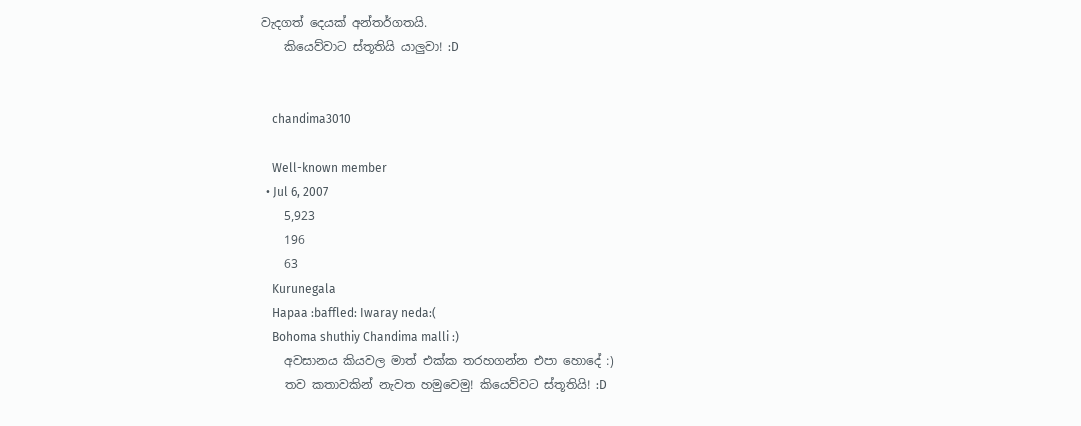වැදගත් දෙයක් අන්තර්ගතයි.
    කියෙව්වාට ස්තූතියි යාලුවා! :D


    chandima3010

    Well-known member
  • Jul 6, 2007
    5,923
    196
    63
    Kurunegala
    Hapaa :baffled: Iwaray neda:(
    Bohoma shuthiy Chandima malli :)
    අවසානය කියවල මාත් එක්ක තරහගන්න එපා හොදේ :)
    තව කතාවකින් නැවත හමුවෙමු! කියෙව්වට ස්තූතියි! :D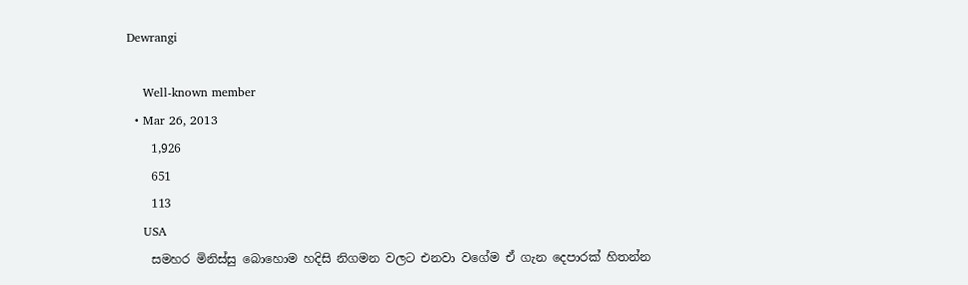Dewrangi

    Well-known member
  • Mar 26, 2013
    1,926
    651
    113
    USA
    සමහර මිනිස්සු බොහොම හදිසි නිගමන වලට එනවා වගේම ඒ ගැන දෙපාරක් හිතන්න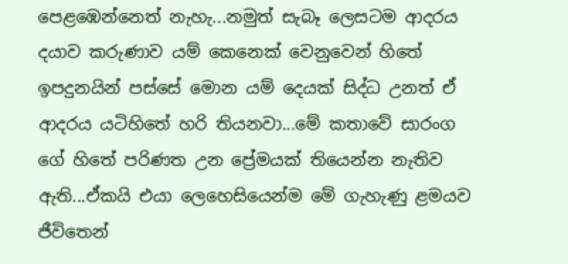පෙළඹෙන්නෙත් නැහැ...නමුත් සැබෑ ලෙසටම ආදරය දයාව කරුණාව යම් කෙනෙක් වෙනුවෙන් හිතේ ඉපදුනයින් පස්සේ මොන යම් දෙයක් සිද්ධ උනත් ඒ ආදරය යටිහිතේ හරි තියනවා...මේ කතාවේ සාරංග ගේ හිතේ පරිණත උන ප්‍රේමයක් තියෙන්න නැතිව ඇති...ඒකයි එයා ලෙහෙසියෙන්ම මේ ගැහැණු ළමයව ජීවිතෙන්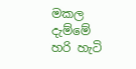මකල දැම්මේ හරි හැටි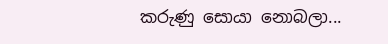කරුණු සොයා නොබලා...